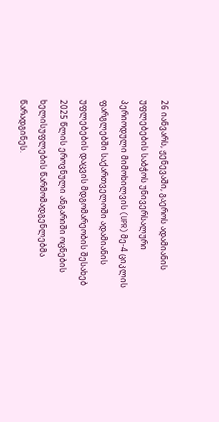26 იანვარს, ჟენევაში, გაეროს ადამიანის უფლებების საბჭოს უნივერსალური პერიოდული მიმოხილვის (UPR) მე-4 ციკლის ფარგლებში საქართველოში ადამიანის უფლებების დაცვის მდგომარეობის შესახებ 2025 წლის ეროვნული ანგარიში ოცნების ხელისუფლების წარმომადგენლებმა წარადგინეს.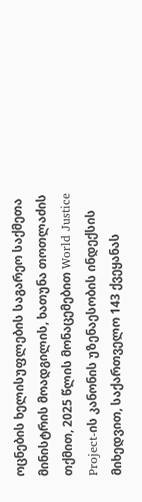ოცნების ხელისუფლების საგარეო საქმეთა მინისტრის მოადგილის, ხათუნა თოთლაძის თქმით, 2025 წლის მონაცემებით World Justice Project-ის კანონის უზენაესობის ინდექსის მიხედვით, საქართველო 143 ქვეყანას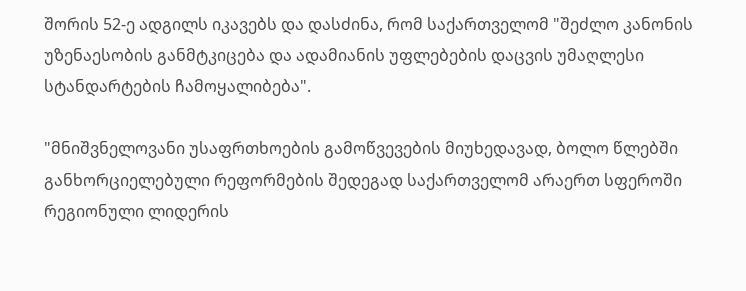შორის 52-ე ადგილს იკავებს და დასძინა, რომ საქართველომ "შეძლო კანონის უზენაესობის განმტკიცება და ადამიანის უფლებების დაცვის უმაღლესი სტანდარტების ჩამოყალიბება".

"მნიშვნელოვანი უსაფრთხოების გამოწვევების მიუხედავად, ბოლო წლებში განხორციელებული რეფორმების შედეგად საქართველომ არაერთ სფეროში რეგიონული ლიდერის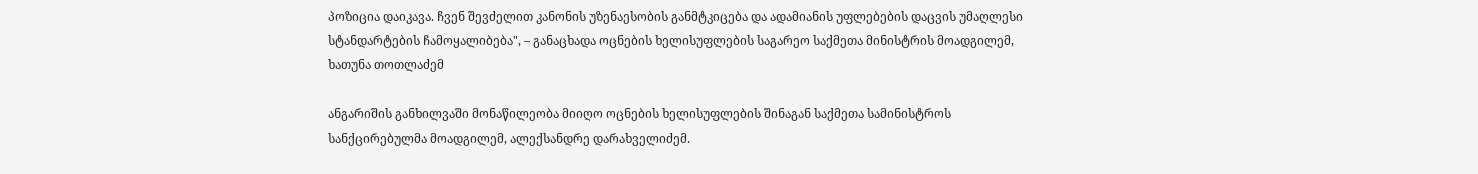პოზიცია დაიკავა. ჩვენ შევძელით კანონის უზენაესობის განმტკიცება და ადამიანის უფლებების დაცვის უმაღლესი სტანდარტების ჩამოყალიბება", – განაცხადა ოცნების ხელისუფლების საგარეო საქმეთა მინისტრის მოადგილემ, ხათუნა თოთლაძემ

ანგარიშის განხილვაში მონაწილეობა მიიღო ოცნების ხელისუფლების შინაგან საქმეთა სამინისტროს სანქცირებულმა მოადგილემ, ალექსანდრე დარახველიძემ.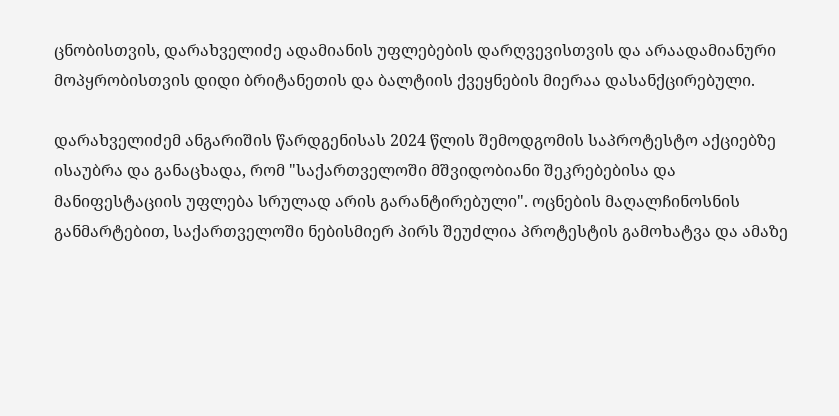ცნობისთვის, დარახველიძე ადამიანის უფლებების დარღვევისთვის და არაადამიანური მოპყრობისთვის დიდი ბრიტანეთის და ბალტიის ქვეყნების მიერაა დასანქცირებული.

დარახველიძემ ანგარიშის წარდგენისას 2024 წლის შემოდგომის საპროტესტო აქციებზე ისაუბრა და განაცხადა, რომ "საქართველოში მშვიდობიანი შეკრებებისა და მანიფესტაციის უფლება სრულად არის გარანტირებული". ოცნების მაღალჩინოსნის განმარტებით, საქართველოში ნებისმიერ პირს შეუძლია პროტესტის გამოხატვა და ამაზე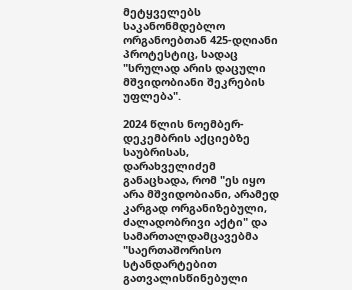მეტყველებს საკანონმდებლო ორგანოებთან 425-დღიანი პროტესტიც, სადაც "სრულად არის დაცული მშვიდობიანი შეკრების უფლება".

2024 წლის ნოემბერ-დეკემბრის აქციებზე საუბრისას, დარახველიძემ განაცხადა, რომ "ეს იყო არა მშვიდობიანი, არამედ კარგად ორგანიზებული, ძალადობრივი აქტი" და სამართალდამცავებმა "საერთაშორისო სტანდარტებით გათვალისწინებული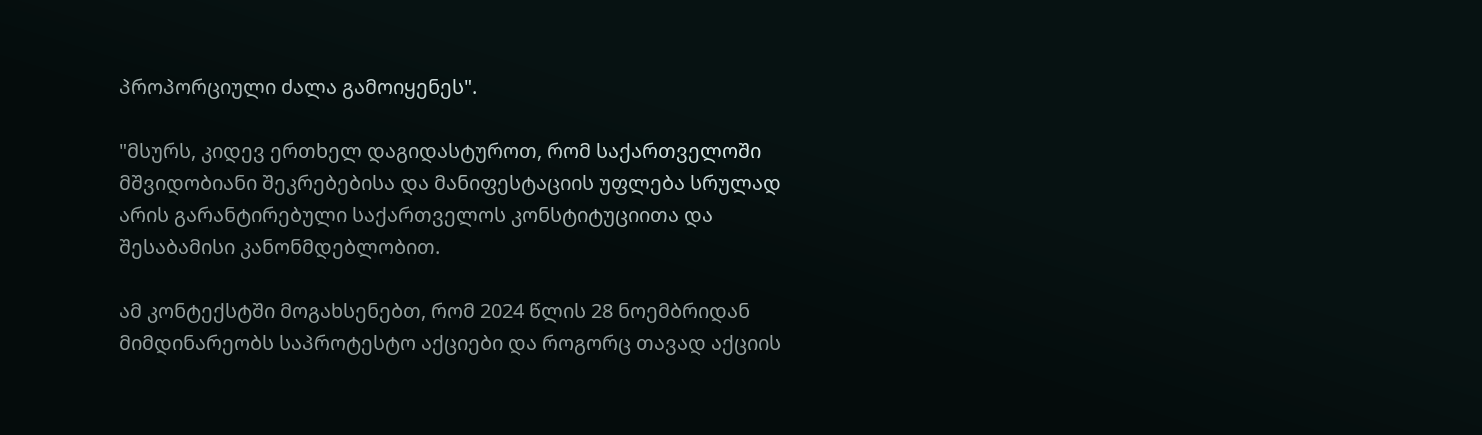პროპორციული ძალა გამოიყენეს".

"მსურს, კიდევ ერთხელ დაგიდასტუროთ, რომ საქართველოში მშვიდობიანი შეკრებებისა და მანიფესტაციის უფლება სრულად არის გარანტირებული საქართველოს კონსტიტუციითა და შესაბამისი კანონმდებლობით.

ამ კონტექსტში მოგახსენებთ, რომ 2024 წლის 28 ნოემბრიდან მიმდინარეობს საპროტესტო აქციები და როგორც თავად აქციის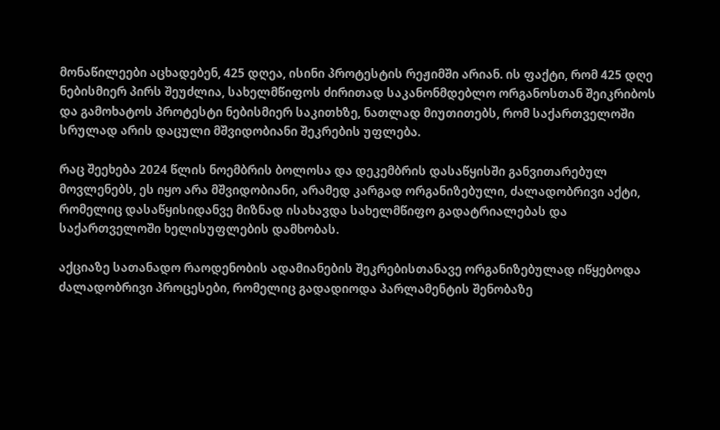მონაწილეები აცხადებენ, 425 დღეა, ისინი პროტესტის რეჟიმში არიან. ის ფაქტი, რომ 425 დღე ნებისმიერ პირს შეუძლია, სახელმწიფოს ძირითად საკანონმდებლო ორგანოსთან შეიკრიბოს და გამოხატოს პროტესტი ნებისმიერ საკითხზე, ნათლად მიუთითებს, რომ საქართველოში სრულად არის დაცული მშვიდობიანი შეკრების უფლება.

რაც შეეხება 2024 წლის ნოემბრის ბოლოსა და დეკემბრის დასაწყისში განვითარებულ მოვლენებს, ეს იყო არა მშვიდობიანი, არამედ კარგად ორგანიზებული, ძალადობრივი აქტი, რომელიც დასაწყისიდანვე მიზნად ისახავდა სახელმწიფო გადატრიალებას და საქართველოში ხელისუფლების დამხობას.

აქციაზე სათანადო რაოდენობის ადამიანების შეკრებისთანავე ორგანიზებულად იწყებოდა ძალადობრივი პროცესები, რომელიც გადადიოდა პარლამენტის შენობაზე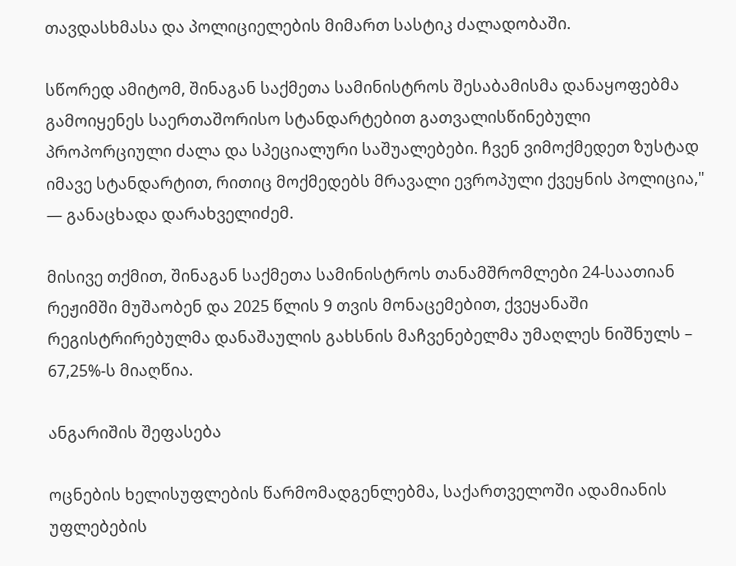თავდასხმასა და პოლიციელების მიმართ სასტიკ ძალადობაში.

სწორედ ამიტომ, შინაგან საქმეთა სამინისტროს შესაბამისმა დანაყოფებმა გამოიყენეს საერთაშორისო სტანდარტებით გათვალისწინებული პროპორციული ძალა და სპეციალური საშუალებები. ჩვენ ვიმოქმედეთ ზუსტად იმავე სტანდარტით, რითიც მოქმედებს მრავალი ევროპული ქვეყნის პოლიცია," — განაცხადა დარახველიძემ.

მისივე თქმით, შინაგან საქმეთა სამინისტროს თანამშრომლები 24-საათიან რეჟიმში მუშაობენ და 2025 წლის 9 თვის მონაცემებით, ქვეყანაში რეგისტრირებულმა დანაშაულის გახსნის მაჩვენებელმა უმაღლეს ნიშნულს – 67,25%-ს მიაღწია.

ანგარიშის შეფასება

ოცნების ხელისუფლების წარმომადგენლებმა, საქართველოში ადამიანის უფლებების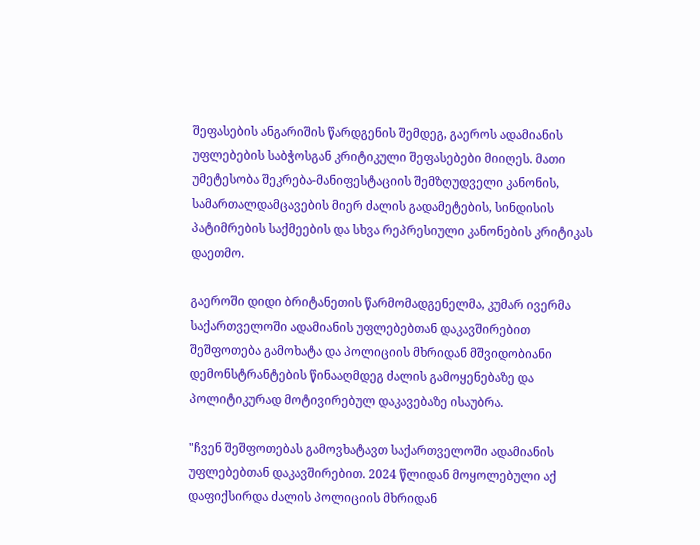შეფასების ანგარიშის წარდგენის შემდეგ, გაეროს ადამიანის უფლებების საბჭოსგან კრიტიკული შეფასებები მიიღეს. მათი უმეტესობა შეკრება-მანიფესტაციის შემზღუდველი კანონის, სამართალდამცავების მიერ ძალის გადამეტების, სინდისის პატიმრების საქმეების და სხვა რეპრესიული კანონების კრიტიკას დაეთმო.

გაეროში დიდი ბრიტანეთის წარმომადგენელმა, კუმარ ივერმა საქართველოში ადამიანის უფლებებთან დაკავშირებით შეშფოთება გამოხატა და პოლიციის მხრიდან მშვიდობიანი დემონსტრანტების წინააღმდეგ ძალის გამოყენებაზე და პოლიტიკურად მოტივირებულ დაკავებაზე ისაუბრა.

"ჩვენ შეშფოთებას გამოვხატავთ საქართველოში ადამიანის უფლებებთან დაკავშირებით. 2024 წლიდან მოყოლებული აქ დაფიქსირდა ძალის პოლიციის მხრიდან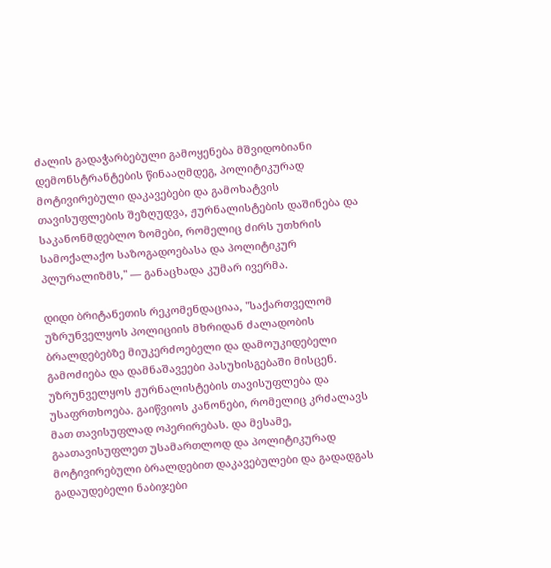ძალის გადაჭარბებული გამოყენება მშვიდობიანი დემონსტრანტების წინააღმდეგ, პოლიტიკურად მოტივირებული დაკავებები და გამოხატვის თავისუფლების შეზღუდვა, ჟურნალისტების დაშინება და საკანონმდებლო ზომები, რომელიც ძირს უთხრის სამოქალაქო საზოგადოებასა და პოლიტიკურ პლურალიზმს," — განაცხადა კუმარ ივერმა.

დიდი ბრიტანეთის რეკომენდაციაა, "საქართველომ უზრუნველყოს პოლიციის მხრიდან ძალადობის ბრალდებებზე მიუკერძოებელი და დამოუკიდებელი გამოძიება და დამნაშავეები პასუხისგებაში მისცენ. უზრუნველყოს ჟურნალისტების თავისუფლება და უსაფრთხოება. გაიწვიოს კანონები, რომელიც კრძალავს მათ თავისუფლად ოპერირებას. და მესამე, გაათავისუფლეთ უსამართლოდ და პოლიტიკურად მოტივირებული ბრალდებით დაკავებულები და გადადგას გადაუდებელი ნაბიჯები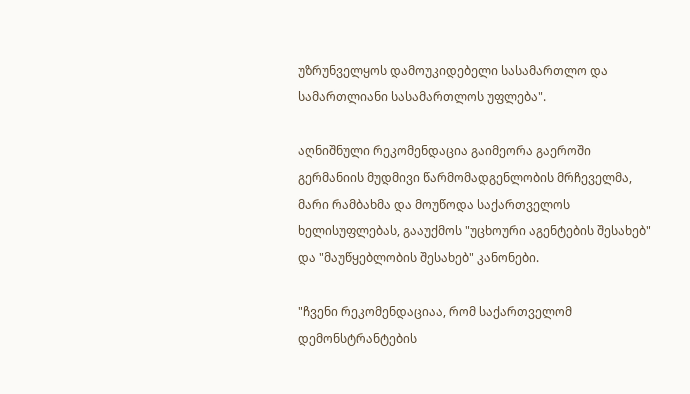უზრუნველყოს დამოუკიდებელი სასამართლო და სამართლიანი სასამართლოს უფლება".

აღნიშნული რეკომენდაცია გაიმეორა გაეროში გერმანიის მუდმივი წარმომადგენლობის მრჩეველმა, მარი რამბახმა და მოუწოდა საქართველოს ხელისუფლებას, გააუქმოს "უცხოური აგენტების შესახებ" და "მაუწყებლობის შესახებ" კანონები.

"ჩვენი რეკომენდაციაა, რომ საქართველომ დემონსტრანტების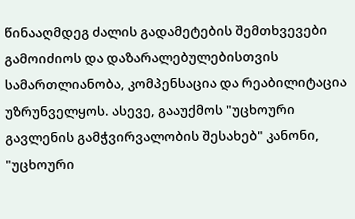წინააღმდეგ ძალის გადამეტების შემთხვევები გამოიძიოს და დაზარალებულებისთვის სამართლიანობა, კომპენსაცია და რეაბილიტაცია უზრუნველყოს. ასევე, გააუქმოს "უცხოური გავლენის გამჭვირვალობის შესახებ" კანონი, "უცხოური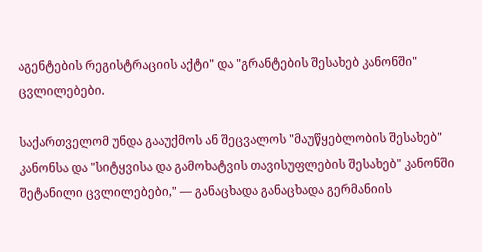აგენტების რეგისტრაციის აქტი" და "გრანტების შესახებ კანონში" ცვლილებები.

საქართველომ უნდა გააუქმოს ან შეცვალოს "მაუწყებლობის შესახებ" კანონსა და "სიტყვისა და გამოხატვის თავისუფლების შესახებ" კანონში შეტანილი ცვლილებები," — განაცხადა განაცხადა გერმანიის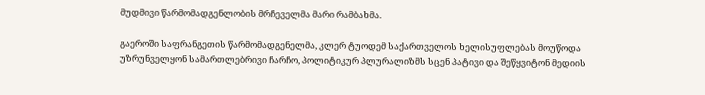მუდმივი წარმომადგენლობის მრჩეველმა მარი რამბახმა.

გაეროში საფრანგეთის წარმომადგენელმა, კლერ ტუოდემ საქართველოს ხელისუფლებას მოუწოდა უზრუნველყონ სამართლებრივი ჩარჩო, პოლიტიკურ პლურალიზმს სცენ პატივი და შეწყვიტონ მედიის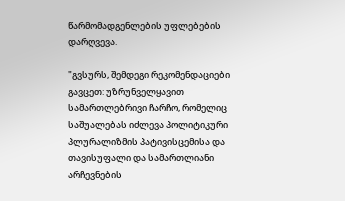წარმომადგენლების უფლებების დარღვევა.

"გვსურს, შემდეგი რეკომენდაციები გავცეთ: უზრუნველყავით სამართლებრივი ჩარჩო, რომელიც საშუალებას იძლევა პოლიტიკური პლურალიზმის პატივისცემისა და თავისუფალი და სამართლიანი არჩევნების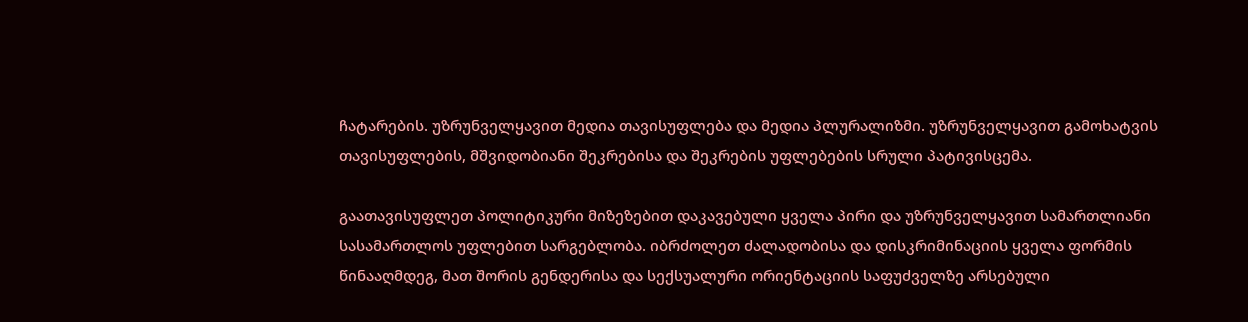ჩატარების. უზრუნველყავით მედია თავისუფლება და მედია პლურალიზმი. უზრუნველყავით გამოხატვის თავისუფლების, მშვიდობიანი შეკრებისა და შეკრების უფლებების სრული პატივისცემა.

გაათავისუფლეთ პოლიტიკური მიზეზებით დაკავებული ყველა პირი და უზრუნველყავით სამართლიანი სასამართლოს უფლებით სარგებლობა. იბრძოლეთ ძალადობისა და დისკრიმინაციის ყველა ფორმის წინააღმდეგ, მათ შორის გენდერისა და სექსუალური ორიენტაციის საფუძველზე არსებული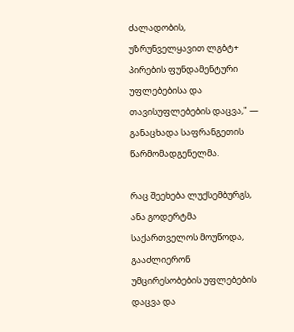ძალადობის, უზრუნველყავით ლგბტ+ პირების ფუნდამენტური უფლებებისა და თავისუფლებების დაცვა," — განაცხადა საფრანგეთის წარმომადგენელმა.

რაც შეეხება ლუქსემბურგს, ანა გოდერტმა საქართველოს მოუწოდა, გააძლიერონ უმცირესობების უფლებების დაცვა და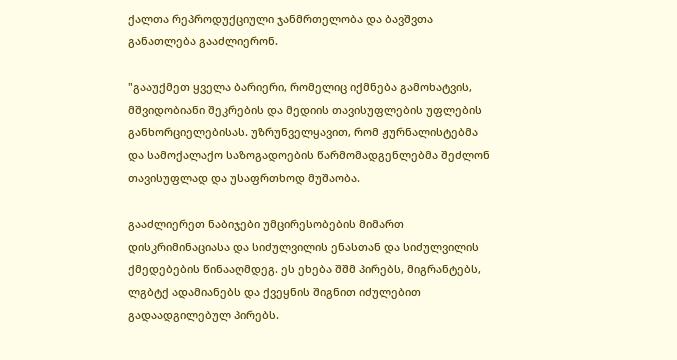ქალთა რეპროდუქციული ჯანმრთელობა და ბავშვთა განათლება გააძლიერონ.

"გააუქმეთ ყველა ბარიერი, რომელიც იქმნება გამოხატვის, მშვიდობიანი შეკრების და მედიის თავისუფლების უფლების განხორციელებისას. უზრუნველყავით, რომ ჟურნალისტებმა და სამოქალაქო საზოგადოების წარმომადგენლებმა შეძლონ თავისუფლად და უსაფრთხოდ მუშაობა.

გააძლიერეთ ნაბიჯები უმცირესობების მიმართ დისკრიმინაციასა და სიძულვილის ენასთან და სიძულვილის ქმედებების წინააღმდეგ. ეს ეხება შშმ პირებს, მიგრანტებს, ლგბტქ ადამიანებს და ქვეყნის შიგნით იძულებით გადაადგილებულ პირებს.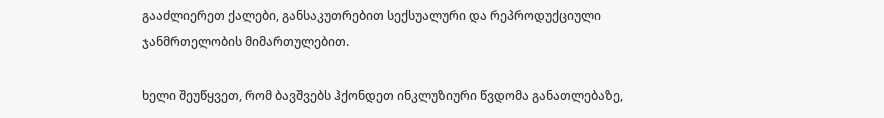გააძლიერეთ ქალები, განსაკუთრებით სექსუალური და რეპროდუქციული ჯანმრთელობის მიმართულებით.

ხელი შეუწყვეთ, რომ ბავშვებს ჰქონდეთ ინკლუზიური წვდომა განათლებაზე,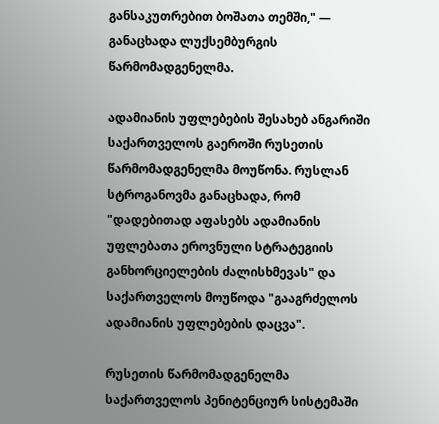განსაკუთრებით ბოშათა თემში," — განაცხადა ლუქსემბურგის წარმომადგენელმა.

ადამიანის უფლებების შესახებ ანგარიში საქართველოს გაეროში რუსეთის წარმომადგენელმა მოუწონა. რუსლან სტროგანოვმა განაცხადა, რომ "დადებითად აფასებს ადამიანის უფლებათა ეროვნული სტრატეგიის განხორციელების ძალისხმევას" და საქართველოს მოუწოდა "გააგრძელოს ადამიანის უფლებების დაცვა".

რუსეთის წარმომადგენელმა საქართველოს პენიტენციურ სისტემაში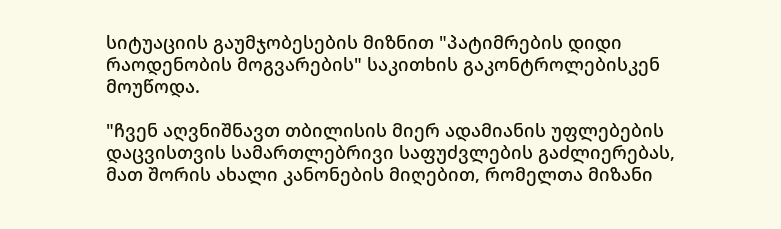სიტუაციის გაუმჯობესების მიზნით "პატიმრების დიდი რაოდენობის მოგვარების" საკითხის გაკონტროლებისკენ მოუწოდა.

"ჩვენ აღვნიშნავთ თბილისის მიერ ადამიანის უფლებების დაცვისთვის სამართლებრივი საფუძვლების გაძლიერებას, მათ შორის ახალი კანონების მიღებით, რომელთა მიზანი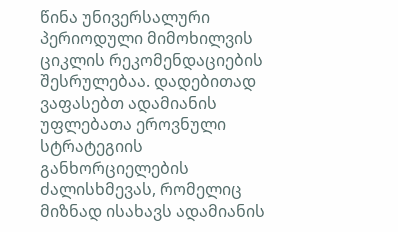წინა უნივერსალური პერიოდული მიმოხილვის ციკლის რეკომენდაციების შესრულებაა. დადებითად ვაფასებთ ადამიანის უფლებათა ეროვნული სტრატეგიის განხორციელების ძალისხმევას, რომელიც მიზნად ისახავს ადამიანის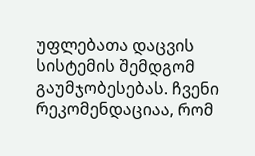უფლებათა დაცვის სისტემის შემდგომ გაუმჯობესებას. ჩვენი რეკომენდაციაა, რომ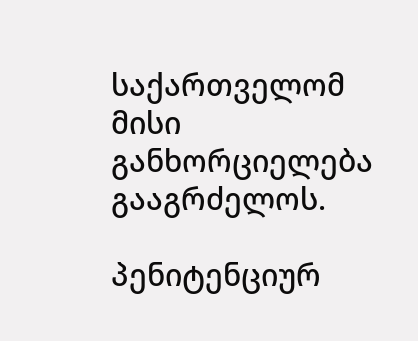საქართველომ მისი განხორციელება გააგრძელოს.

პენიტენციურ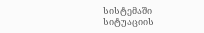სისტემაში სიტუაციის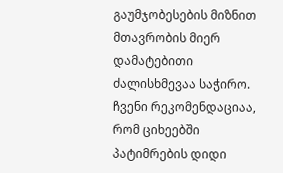გაუმჯობესების მიზნით მთავრობის მიერ დამატებითი ძალისხმევაა საჭირო. ჩვენი რეკომენდაციაა, რომ ციხეებში პატიმრების დიდი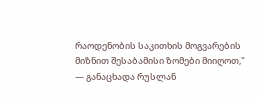რაოდენობის საკითხის მოგვარების მიზნით შესაბამისი ზომები მიიღოთ," — განაცხადა რუსლან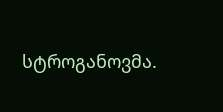სტროგანოვმა.